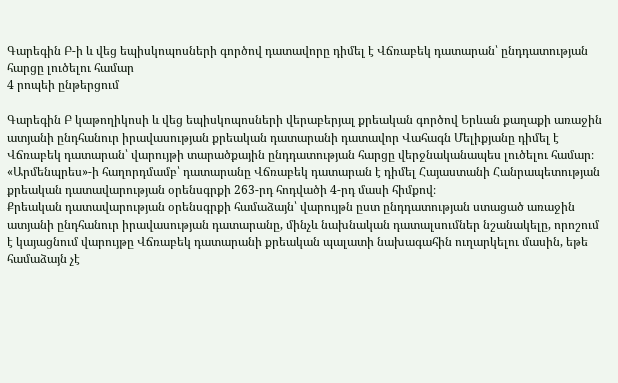Գարեգին Բ-ի և վեց եպիսկոպոսների գործով դատավորը դիմել է Վճռաբեկ դատարան՝ ընդդատության հարցը լուծելու համար
4 րոպեի ընթերցում

Գարեգին Բ կաթողիկոսի և վեց եպիսկոպոսների վերաբերյալ քրեական գործով Երևան քաղաքի առաջին ատյանի ընդհանուր իրավասության քրեական դատարանի դատավոր Վահագն Մելիքյանը դիմել է Վճռաբեկ դատարան՝ վարույթի տարածքային ընդդատության հարցը վերջնականապես լուծելու համար։ «Արմենպրես»-ի հաղորդմամբ՝ դատարանը Վճռաբեկ դատարան է դիմել Հայաստանի Հանրապետության քրեական դատավարության օրենսգրքի 263-րդ հոդվածի 4-րդ մասի հիմքով։
Քրեական դատավարության օրենսգրքի համաձայն՝ վարույթն ըստ ընդդատության ստացած առաջին ատյանի ընդհանուր իրավասության դատարանը, մինչև նախնական դատալսումներ նշանակելը, որոշում է կայացնում վարույթը Վճռաբեկ դատարանի քրեական պալատի նախագահին ուղարկելու մասին, եթե համաձայն չէ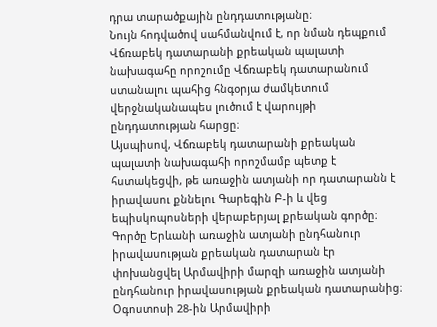դրա տարածքային ընդդատությանը։
Նույն հոդվածով սահմանվում է, որ նման դեպքում Վճռաբեկ դատարանի քրեական պալատի նախագահը որոշումը Վճռաբեկ դատարանում ստանալու պահից հնգօրյա ժամկետում վերջնականապես լուծում է վարույթի ընդդատության հարցը։
Այսպիսով, Վճռաբեկ դատարանի քրեական պալատի նախագահի որոշմամբ պետք է հստակեցվի, թե առաջին ատյանի որ դատարանն է իրավասու քննելու Գարեգին Բ-ի և վեց եպիսկոպոսների վերաբերյալ քրեական գործը։
Գործը Երևանի առաջին ատյանի ընդհանուր իրավասության քրեական դատարան էր փոխանցվել Արմավիրի մարզի առաջին ատյանի ընդհանուր իրավասության քրեական դատարանից։
Օգոստոսի 28-ին Արմավիրի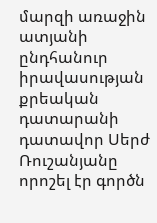մարզի առաջին ատյանի ընդհանուր իրավասության քրեական դատարանի դատավոր Սերժ Ռուշանյանը որոշել էր գործն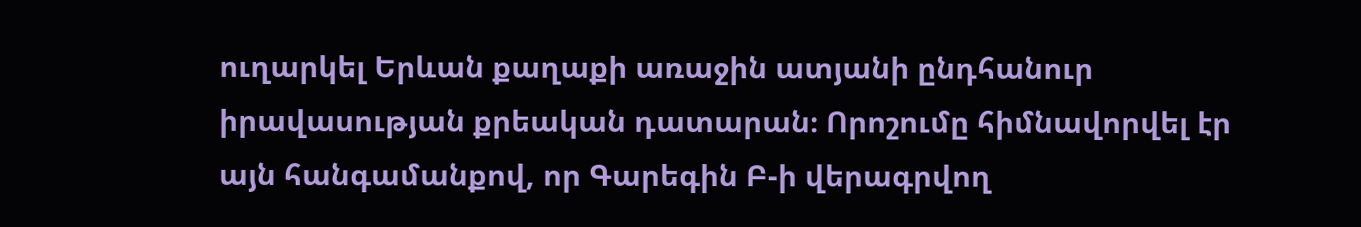ուղարկել Երևան քաղաքի առաջին ատյանի ընդհանուր իրավասության քրեական դատարան։ Որոշումը հիմնավորվել էր այն հանգամանքով, որ Գարեգին Բ-ի վերագրվող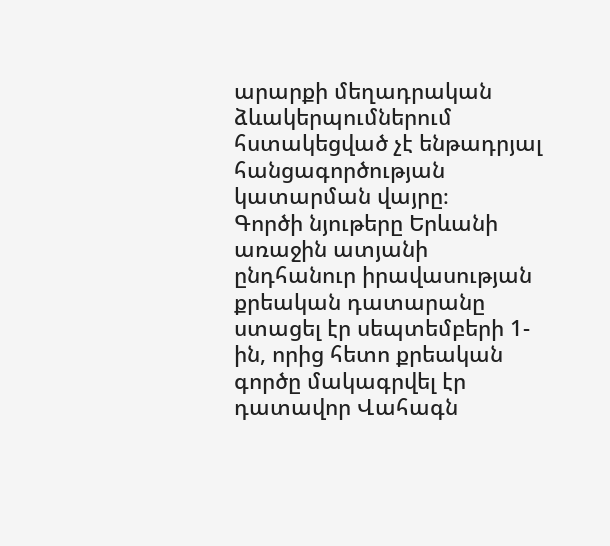արարքի մեղադրական ձևակերպումներում հստակեցված չէ ենթադրյալ հանցագործության կատարման վայրը։
Գործի նյութերը Երևանի առաջին ատյանի ընդհանուր իրավասության քրեական դատարանը ստացել էր սեպտեմբերի 1-ին, որից հետո քրեական գործը մակագրվել էր դատավոր Վահագն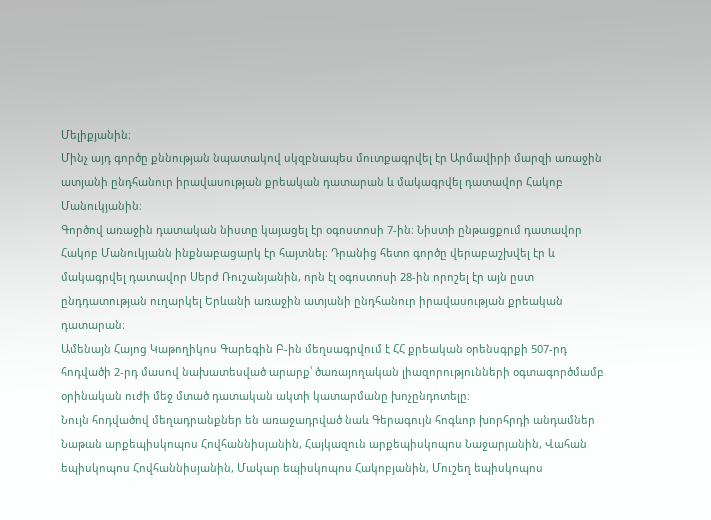Մելիքյանին։
Մինչ այդ գործը քննության նպատակով սկզբնապես մուտքագրվել էր Արմավիրի մարզի առաջին ատյանի ընդհանուր իրավասության քրեական դատարան և մակագրվել դատավոր Հակոբ Մանուկյանին։
Գործով առաջին դատական նիստը կայացել էր օգոստոսի 7-ին։ Նիստի ընթացքում դատավոր Հակոբ Մանուկյանն ինքնաբացարկ էր հայտնել։ Դրանից հետո գործը վերաբաշխվել էր և մակագրվել դատավոր Սերժ Ռուշանյանին, որն էլ օգոստոսի 28-ին որոշել էր այն ըստ ընդդատության ուղարկել Երևանի առաջին ատյանի ընդհանուր իրավասության քրեական դատարան։
Ամենայն Հայոց Կաթողիկոս Գարեգին Բ-ին մեղսագրվում է ՀՀ քրեական օրենսգրքի 507-րդ հոդվածի 2-րդ մասով նախատեսված արարք՝ ծառայողական լիազորությունների օգտագործմամբ օրինական ուժի մեջ մտած դատական ակտի կատարմանը խոչընդոտելը։
Նույն հոդվածով մեղադրանքներ են առաջադրված նաև Գերագույն հոգևոր խորհրդի անդամներ Նաթան արքեպիսկոպոս Հովհաննիսյանին, Հայկազուն արքեպիսկոպոս Նաջարյանին, Վահան եպիսկոպոս Հովհաննիսյանին, Մակար եպիսկոպոս Հակոբյանին, Մուշեղ եպիսկոպոս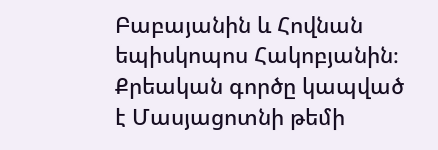Բաբայանին և Հովնան եպիսկոպոս Հակոբյանին։
Քրեական գործը կապված է Մասյացոտնի թեմի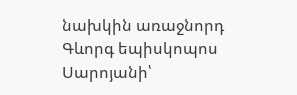նախկին առաջնորդ Գևորգ եպիսկոպոս Սարոյանի՝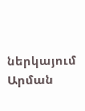ներկայում Արման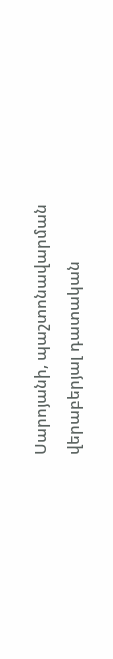Սարոյանի, պաշտոնավարման վերաբերյալ դատական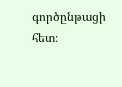գործընթացի հետ։